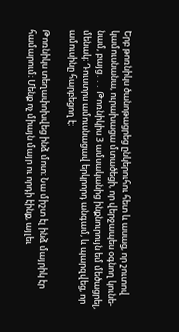Երբ թոռնիկս ծանոթացրեց ընկերուհու հետ և ասաց, որ շուտով կամուսնանա, ուրախացա մտածեցի, որ վերջապես օգնող կունե-
նամ, բայց․․․ Թոռնիկիս 3 ամսականից ինքնուրույն եմ մեծացրել, մենակ։ Դուստրս ամուսնացավ երկրորդ անգամ, և պարզվեց, որ
ամուսինը հարբեցող է։

Թոռնիկս տեղափոխվեց ինձ մոտ։ Նա միշտ էլ ինձ մայրիկ էր համարում։ Մենք ոչ միայն մայր ու որդի էինք, այլեւ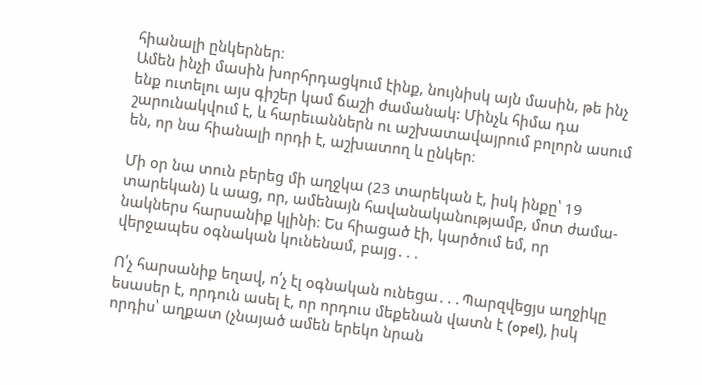հիանալի ընկերներ։
Ամեն ինչի մասին խորհրդացկում էինք, նույնիսկ այն մասին, թե ինչ ենք ուտելու այս գիշեր կամ ճաշի ժամանակ: Մինչև հիմա դա
շարունակվում է, և հարեւաններն ու աշխատավայրում բոլորն ասում են, որ նա հիանալի որդի է, աշխատող և ընկեր։

Մի օր նա տուն բերեց մի աղջկա (23 տարեկան է, իսկ ինքը՝ 19 տարեկան) և աաց, որ, ամենայն հավանականությամբ, մոտ ժամա-
նակներս հարսանիք կլինի։ Ես հիացած էի, կարծում եմ, որ վերջապես օգնական կունենամ, բայց․․․

Ո՛չ հարսանիք եղավ, ո՛չ էլ օգնական ունեցա․․․Պարզվեցյս աղջիկը եսասեր է, որդուն ասել է, որ որդուս մեքենան վատն է (opel), իսկ
որդիս՝ աղքատ (չնայած ամեն երեկո նրան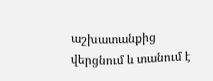աշխատանքից վերցնում և տանում է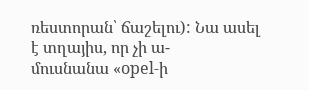ռեստորան՝ ճաշելու): Նա ասել է տղայիս, որ չի ա-
մուսնանա «opel-ի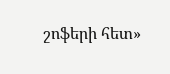շոֆերի հետ»